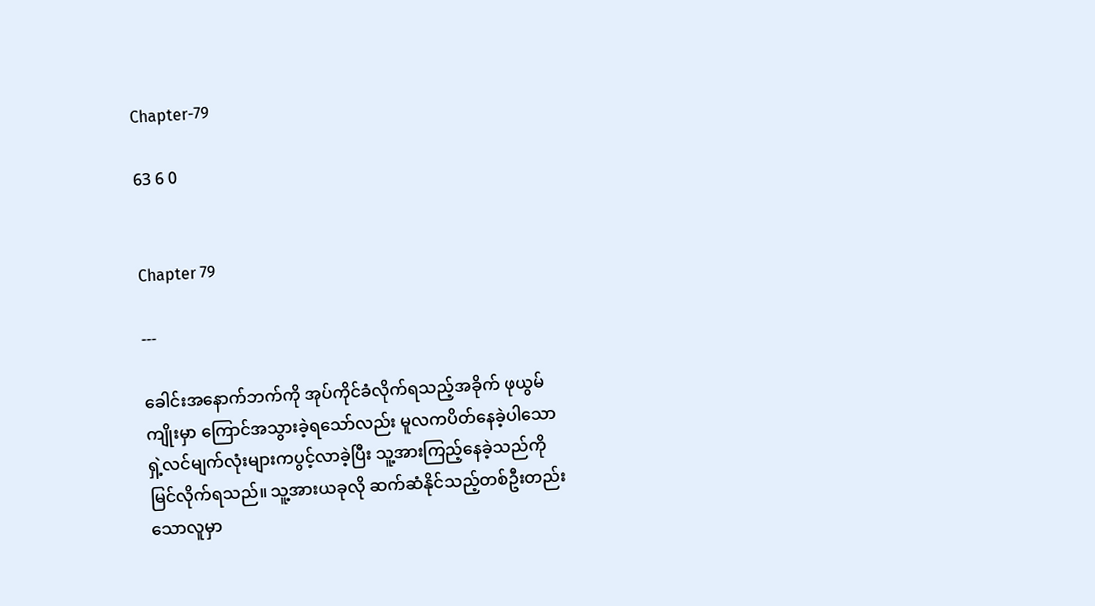Chapter-79

63 6 0


Chapter 79

---

ခေါင်းအနောက်ဘက်ကို အုပ်ကိုင်ခံလိုက်ရသည့်အခိုက် ဖုယွမ်ကျိုးမှာ ကြောင်အသွားခဲ့ရသော်လည်း မူလကပိတ်နေခဲ့ပါသော ရှဲ့လင်မျက်လုံးများကပွင့်လာခဲ့ပြီး သူ့အားကြည့်နေခဲ့သည်ကိုမြင်လိုက်ရသည်။ သူ့အားယခုလို ဆက်ဆံနိုင်သည့်တစ်ဦးတည်းသောလူမှာ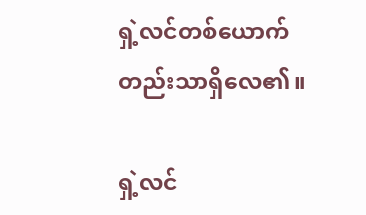ရှဲ့လင်တစ်ယောက်တည်းသာရှိလေ၏။

ရှဲ့လင်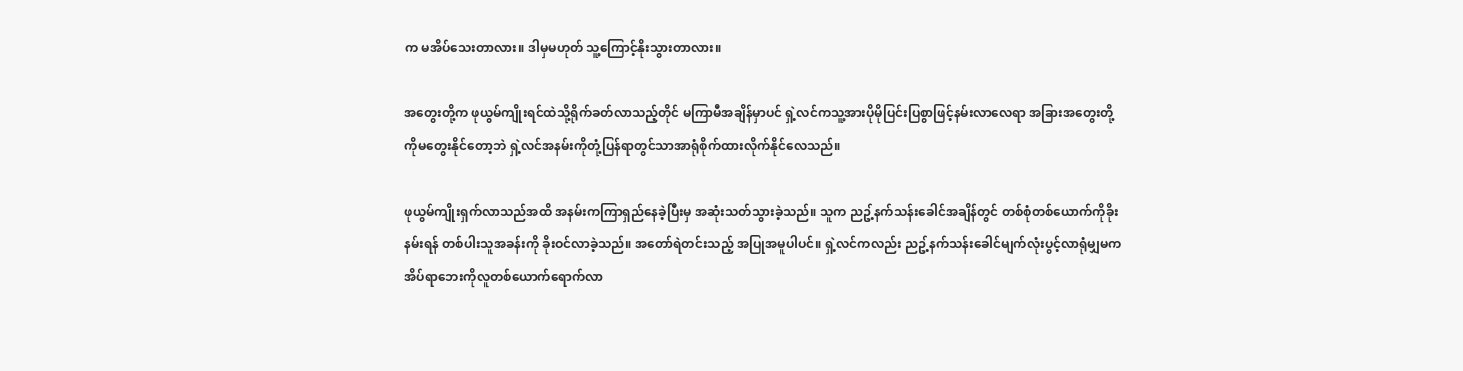က မအိပ်သေးတာလား။ ဒါမှမဟုတ် သူ့ကြောင့်နိုးသွားတာလား။

အတွေးတို့က ဖုယွမ်ကျိုးရင်ထဲသို့ရိုက်ခတ်လာသည့်တိုင် မကြာမီအချိန်မှာပင် ရှဲ့လင်ကသူ့အားပိုမိုပြင်းပြစွာဖြင့်နမ်းလာလေရာ အခြားအတွေးတို့ကိုမတွေးနိုင်တော့ဘဲ ရှဲ့လင်အနမ်းကိုတုံ့ပြန်ရာတွင်သာအာရုံစိုက်ထားလိုက်နိုင်လေသည်။

ဖုယွမ်ကျိုးရှက်လာသည်အထိ အနမ်းကကြာရှည်နေခဲ့ပြီးမှ အဆုံးသတ်သွားခဲ့သည်။ သူက ညဥ့်နက်သန်းခေါင်အချိန်တွင် တစ်စုံတစ်ယောက်ကိုခိုးနမ်းရန် တစ်ပါးသူအခန်းကို ခိုးဝင်လာခဲ့သည်။ အတော်ရဲတင်းသည့် အပြုအမူပါပင်။ ရှဲ့လင်ကလည်း ညဥ့်နက်သန်းခေါင်မျက်လုံးပွင့်လာရုံမျှမက အိပ်ရာဘေးကိုလူတစ်ယောက်ရောက်လာ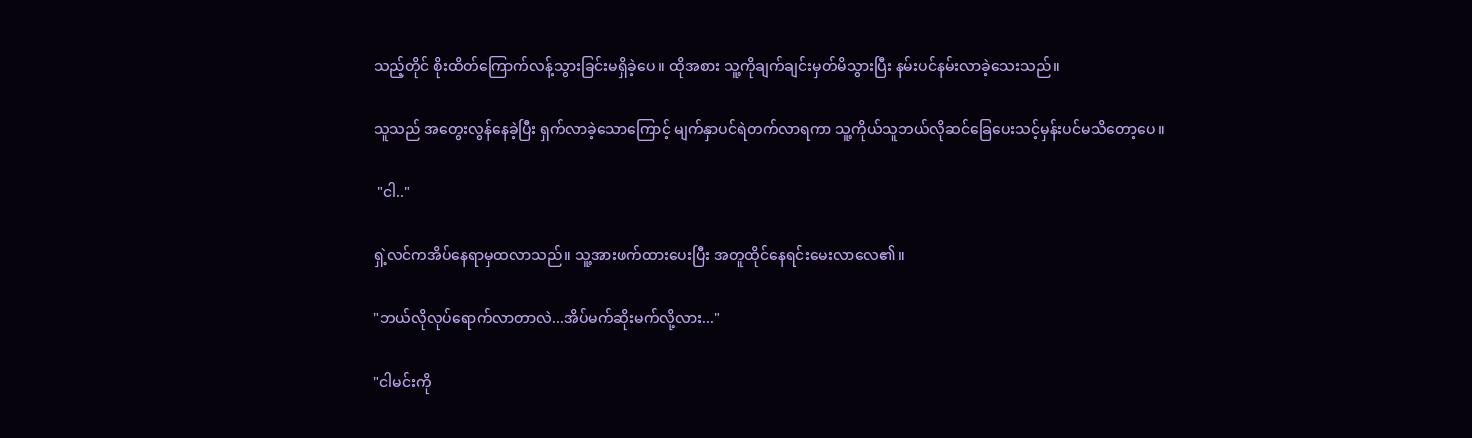သည့်တိုင် စိုးထိတ်ကြောက်လန့်သွားခြင်းမရှိခဲ့ပေ။ ထိုအစား သူ့ကိုချက်ချင်းမှတ်မိသွားပြီး နမ်းပင်နမ်းလာခဲ့သေးသည်။

သူသည် အတွေးလွန်နေခဲ့ပြီး ရှက်လာခဲ့သောကြောင့် မျက်နှာပင်ရဲတက်လာရကာ သူ့ကိုယ်သူဘယ်လိုဆင်ခြေပေးသင့်မှန်းပင်မသိတော့ပေ။

 "ငါ.."

ရှဲ့လင်ကအိပ်နေရာမှထလာသည်။ သူ့အားဖက်ထားပေးပြီး အတူထိုင်နေရင်းမေးလာလေ၏။

"ဘယ်လိုလုပ်ရောက်လာတာလဲ...အိပ်မက်ဆိုးမက်လို့လား..."

"ငါမင်းကို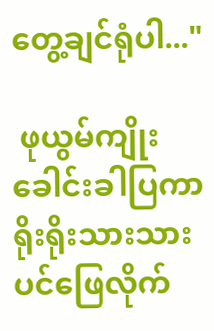တွေ့ချင်ရုံပါ..."

 ဖုယွမ်ကျိုး ခေါင်းခါပြကာ ရိုးရိုးသားသားပင်ဖြေလိုက်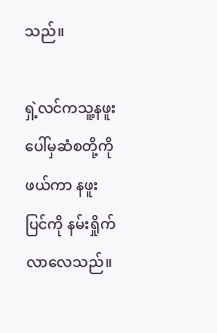သည်။

ရှဲ့လင်ကသူ့နဖူးပေါ်မှဆံစတို့ကိုဖယ်ကာ နဖူးပြင်ကို နမ်းရှိုက်လာလေသည်။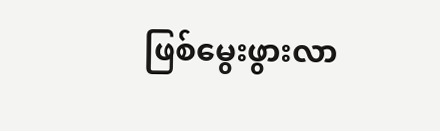ဖြစ်မွေးဖွားလာ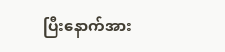ပြီးနောက်အား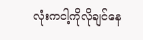လုံးကငါ့ကိုလိုချင်နေ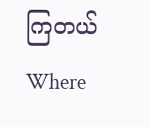ကြတယ်Where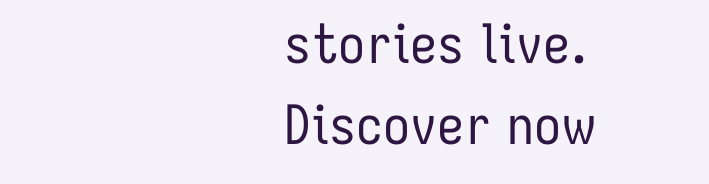stories live. Discover now